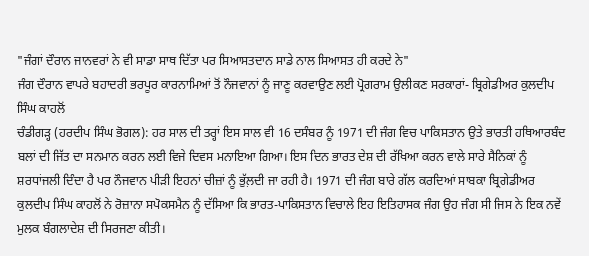"ਜੰਗਾਂ ਦੌਰਾਨ ਜਾਨਵਰਾਂ ਨੇ ਵੀ ਸਾਡਾ ਸਾਥ ਦਿੱਤਾ ਪਰ ਸਿਆਸਤਦਾਨ ਸਾਡੇ ਨਾਲ ਸਿਆਸਤ ਹੀ ਕਰਦੇ ਨੇ"
ਜੰਗ ਦੌਰਾਨ ਵਾਪਰੇ ਬਹਾਦਰੀ ਭਰਪੂਰ ਕਾਰਨਾਮਿਆਂ ਤੋਂ ਨੌਜਵਾਨਾਂ ਨੂੰ ਜਾਣੂ ਕਰਵਾਉਣ ਲਈ ਪ੍ਰੋਗਰਾਮ ਉਲੀਕਣ ਸਰਕਾਰਾਂ- ਬ੍ਰਿਗੇਡੀਅਰ ਕੁਲਦੀਪ ਸਿੰਘ ਕਾਹਲੋਂ
ਚੰਡੀਗੜ੍ਹ (ਹਰਦੀਪ ਸਿੰਘ ਭੋਗਲ): ਹਰ ਸਾਲ ਦੀ ਤਰ੍ਹਾਂ ਇਸ ਸਾਲ ਵੀ 16 ਦਸੰਬਰ ਨੂੰ 1971 ਦੀ ਜੰਗ ਵਿਚ ਪਾਕਿਸਤਾਨ ਉਤੇ ਭਾਰਤੀ ਹਥਿਆਰਬੰਦ ਬਲਾਂ ਦੀ ਜਿੱਤ ਦਾ ਸਨਮਾਨ ਕਰਨ ਲਈ ਵਿਜੇ ਦਿਵਸ ਮਨਾਇਆ ਗਿਆ। ਇਸ ਦਿਨ ਭਾਰਤ ਦੇਸ਼ ਦੀ ਰੱਖਿਆ ਕਰਨ ਵਾਲੇ ਸਾਰੇ ਸੈਨਿਕਾਂ ਨੂੰ ਸ਼ਰਧਾਂਜਲੀ ਦਿੰਦਾ ਹੈ ਪਰ ਨੌਜਵਾਨ ਪੀੜੀ ਇਹਨਾਂ ਚੀਜ਼ਾਂ ਨੂੰ ਭੁੱਲ਼ਦੀ ਜਾ ਰਹੀ ਹੈ। 1971 ਦੀ ਜੰਗ ਬਾਰੇ ਗੱਲ ਕਰਦਿਆਂ ਸਾਬਕਾ ਬ੍ਰਿਗੇਡੀਅਰ ਕੁਲਦੀਪ ਸਿੰਘ ਕਾਹਲੋਂ ਨੇ ਰੋਜ਼ਾਨਾ ਸਪੋਕਸਮੈਨ ਨੂੰ ਦੱਸਿਆ ਕਿ ਭਾਰਤ-ਪਾਕਿਸਤਾਨ ਵਿਚਾਲੇ ਇਹ ਇਤਿਹਾਸਕ ਜੰਗ ਉਹ ਜੰਗ ਸੀ ਜਿਸ ਨੇ ਇਕ ਨਵੇਂ ਮੁਲਕ ਬੰਗਲਾਦੇਸ਼ ਦੀ ਸਿਰਜਣਾ ਕੀਤੀ।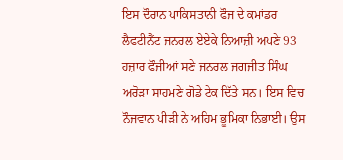ਇਸ ਦੌਰਾਨ ਪਾਕਿਸਤਾਨੀ ਫੌਜ ਦੇ ਕਮਾਂਡਰ ਲੈਫਟੀਨੈਂਟ ਜਨਰਲ ਏਏਕੇ ਨਿਆਜ਼ੀ ਅਪਣੇ 93 ਹਜ਼ਾਰ ਫੌਜੀਆਂ ਸਣੇ ਜਨਰਲ ਜਗਜੀਤ ਸਿੰਘ ਅਰੋੜਾ ਸਾਹਮਣੇ ਗੋਡੇ ਟੇਕ ਦਿੱਤੇ ਸਨ। ਇਸ ਵਿਚ ਨੌਜਵਾਨ ਪੀੜੀ ਨੇ ਅਹਿਮ ਭੂਮਿਕਾ ਨਿਭਾਈ। ਉਸ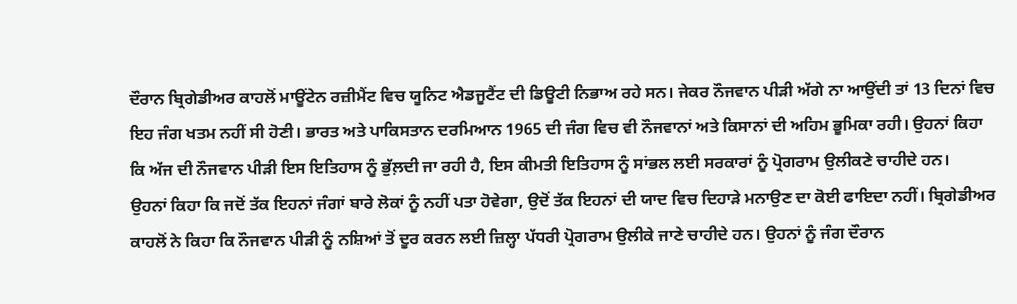ਦੌਰਾਨ ਬ੍ਰਿਗੇਡੀਅਰ ਕਾਹਲੋਂ ਮਾਊਂਟੇਨ ਰਜ਼ੀਮੈਂਟ ਵਿਚ ਯੂਨਿਟ ਐਡਜੂਟੈਂਟ ਦੀ ਡਿਊਟੀ ਨਿਭਾਅ ਰਹੇ ਸਨ। ਜੇਕਰ ਨੌਜਵਾਨ ਪੀੜੀ ਅੱਗੇ ਨਾ ਆਉਂਦੀ ਤਾਂ 13 ਦਿਨਾਂ ਵਿਚ ਇਹ ਜੰਗ ਖਤਮ ਨਹੀਂ ਸੀ ਹੋਣੀ। ਭਾਰਤ ਅਤੇ ਪਾਕਿਸਤਾਨ ਦਰਮਿਆਨ 1965 ਦੀ ਜੰਗ ਵਿਚ ਵੀ ਨੌਜਵਾਨਾਂ ਅਤੇ ਕਿਸਾਨਾਂ ਦੀ ਅਹਿਮ ਭੂਮਿਕਾ ਰਹੀ। ਉਹਨਾਂ ਕਿਹਾ ਕਿ ਅੱਜ ਦੀ ਨੌਜਵਾਨ ਪੀੜੀ ਇਸ ਇਤਿਹਾਸ ਨੂੰ ਭੁੱਲ਼ਦੀ ਜਾ ਰਹੀ ਹੈ, ਇਸ ਕੀਮਤੀ ਇਤਿਹਾਸ ਨੂੰ ਸਾਂਭਲ ਲਈ ਸਰਕਾਰਾਂ ਨੂੰ ਪ੍ਰੋਗਰਾਮ ਉਲੀਕਣੇ ਚਾਹੀਦੇ ਹਨ।
ਉਹਨਾਂ ਕਿਹਾ ਕਿ ਜਦੋਂ ਤੱਕ ਇਹਨਾਂ ਜੰਗਾਂ ਬਾਰੇ ਲੋਕਾਂ ਨੂੰ ਨਹੀਂ ਪਤਾ ਹੋਵੇਗਾ, ਉਦੋਂ ਤੱਕ ਇਹਨਾਂ ਦੀ ਯਾਦ ਵਿਚ ਦਿਹਾੜੇ ਮਨਾਉਣ ਦਾ ਕੋਈ ਫਾਇਦਾ ਨਹੀਂ। ਬ੍ਰਿਗੇਡੀਅਰ ਕਾਹਲੋਂ ਨੇ ਕਿਹਾ ਕਿ ਨੌਜਵਾਨ ਪੀੜੀ ਨੂੰ ਨਸ਼ਿਆਂ ਤੋਂ ਦੂਰ ਕਰਨ ਲਈ ਜ਼ਿਲ੍ਹਾ ਪੱਧਰੀ ਪ੍ਰੋਗਰਾਮ ਉਲੀਕੇ ਜਾਣੇ ਚਾਹੀਦੇ ਹਨ। ਉਹਨਾਂ ਨੂੰ ਜੰਗ ਦੌਰਾਨ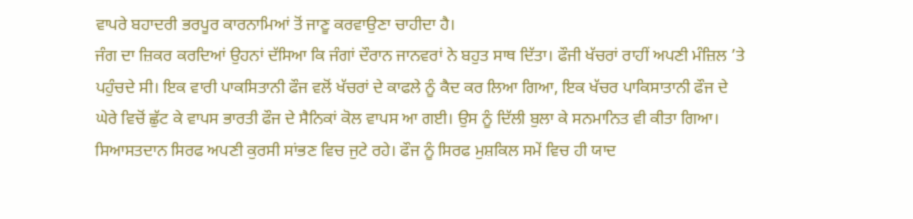ਵਾਪਰੇ ਬਹਾਦਰੀ ਭਰਪੂਰ ਕਾਰਨਾਮਿਆਂ ਤੋਂ ਜਾਣੂ ਕਰਵਾਉਣਾ ਚਾਹੀਦਾ ਹੈ।
ਜੰਗ ਦਾ ਜ਼ਿਕਰ ਕਰਦਿਆਂ ਉਹਨਾਂ ਦੱਸਿਆ ਕਿ ਜੰਗਾਂ ਦੌਰਾਨ ਜਾਨਵਰਾਂ ਨੇ ਬਹੁਤ ਸਾਥ ਦਿੱਤਾ। ਫੌਜੀ ਖੱਚਰਾਂ ਰਾਹੀਂ ਅਪਣੀ ਮੰਜ਼ਿਲ ’ਤੇ ਪਹੁੰਚਦੇ ਸੀ। ਇਕ ਵਾਰੀ ਪਾਕਸਿਤਾਨੀ ਫੌਜ ਵਲੋਂ ਖੱਚਰਾਂ ਦੇ ਕਾਫਲੇ ਨੂੰ ਕੈਦ ਕਰ ਲਿਆ ਗਿਆ, ਇਕ ਖੱਚਰ ਪਾਕਿਸਾਤਾਨੀ ਫੌਜ ਦੇ ਘੇਰੇ ਵਿਚੋਂ ਛੁੱਟ ਕੇ ਵਾਪਸ ਭਾਰਤੀ ਫੌਜ ਦੇ ਸੈਨਿਕਾਂ ਕੋਲ ਵਾਪਸ ਆ ਗਈ। ਉਸ ਨੂੰ ਦਿੱਲੀ ਬੁਲਾ ਕੇ ਸਨਮਾਨਿਤ ਵੀ ਕੀਤਾ ਗਿਆ। ਸਿਆਸਤਦਾਨ ਸਿਰਫ ਅਪਣੀ ਕੁਰਸੀ ਸਾਂਭਣ ਵਿਚ ਜੁਟੇ ਰਹੇ। ਫੌਜ ਨੂੰ ਸਿਰਫ ਮੁਸ਼ਕਿਲ ਸਮੇਂ ਵਿਚ ਹੀ ਯਾਦ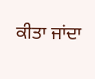ਕੀਤਾ ਜਾਂਦਾ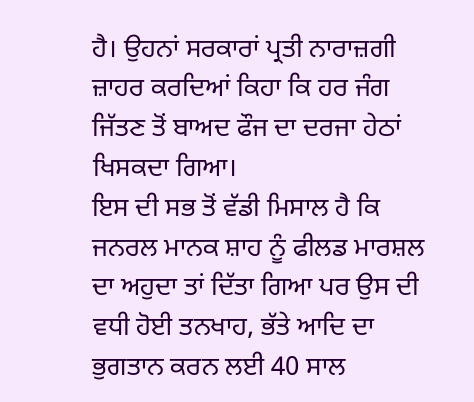ਹੈ। ਉਹਨਾਂ ਸਰਕਾਰਾਂ ਪ੍ਰਤੀ ਨਾਰਾਜ਼ਗੀ ਜ਼ਾਹਰ ਕਰਦਿਆਂ ਕਿਹਾ ਕਿ ਹਰ ਜੰਗ ਜਿੱਤਣ ਤੋਂ ਬਾਅਦ ਫੌਜ ਦਾ ਦਰਜਾ ਹੇਠਾਂ ਖਿਸਕਦਾ ਗਿਆ।
ਇਸ ਦੀ ਸਭ ਤੋਂ ਵੱਡੀ ਮਿਸਾਲ ਹੈ ਕਿ ਜਨਰਲ ਮਾਨਕ ਸ਼ਾਹ ਨੂੰ ਫੀਲਡ ਮਾਰਸ਼ਲ ਦਾ ਅਹੁਦਾ ਤਾਂ ਦਿੱਤਾ ਗਿਆ ਪਰ ਉਸ ਦੀ ਵਧੀ ਹੋਈ ਤਨਖਾਹ, ਭੱਤੇ ਆਦਿ ਦਾ ਭੁਗਤਾਨ ਕਰਨ ਲਈ 40 ਸਾਲ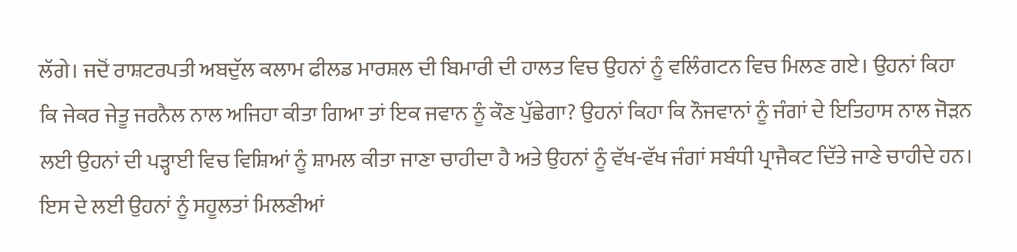ਲੱਗੇ। ਜਦੋਂ ਰਾਸ਼ਟਰਪਤੀ ਅਬਦੁੱਲ ਕਲਾਮ ਫੀਲਡ ਮਾਰਸ਼ਲ ਦੀ ਬਿਮਾਰੀ ਦੀ ਹਾਲਤ ਵਿਚ ਉਹਨਾਂ ਨੂੰ ਵਲਿੰਗਟਨ ਵਿਚ ਮਿਲਣ ਗਏ। ਉਹਨਾਂ ਕਿਹਾ ਕਿ ਜੇਕਰ ਜੇਤੂ ਜਰਨੈਲ ਨਾਲ ਅਜਿਹਾ ਕੀਤਾ ਗਿਆ ਤਾਂ ਇਕ ਜਵਾਨ ਨੂੰ ਕੌਣ ਪੁੱਛੇਗਾ? ਉਹਨਾਂ ਕਿਹਾ ਕਿ ਨੌਜਵਾਨਾਂ ਨੂੰ ਜੰਗਾਂ ਦੇ ਇਤਿਹਾਸ ਨਾਲ ਜੋੜਨ ਲਈ ਉਹਨਾਂ ਦੀ ਪੜ੍ਹਾਈ ਵਿਚ ਵਿਸ਼ਿਆਂ ਨੂੰ ਸ਼ਾਮਲ ਕੀਤਾ ਜਾਣਾ ਚਾਹੀਦਾ ਹੈ ਅਤੇ ਉਹਨਾਂ ਨੂੰ ਵੱਖ-ਵੱਖ ਜੰਗਾਂ ਸਬੰਧੀ ਪ੍ਰਾਜੈਕਟ ਦਿੱਤੇ ਜਾਣੇ ਚਾਹੀਦੇ ਹਨ। ਇਸ ਦੇ ਲਈ ਉਹਨਾਂ ਨੂੰ ਸਹੂਲਤਾਂ ਮਿਲਣੀਆਂ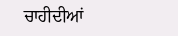ਚਾਹੀਦੀਆਂ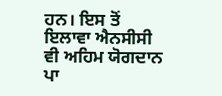ਹਨ। ਇਸ ਤੋਂ ਇਲਾਵਾ ਐਨਸੀਸੀ ਵੀ ਅਹਿਮ ਯੋਗਦਾਨ ਪਾ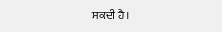ਸਕਦੀ ਹੈ।